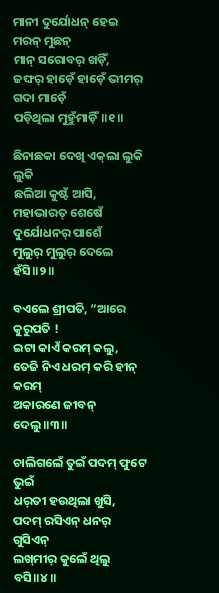ମାନୀ ଦୁର୍ଯୋଧନ୍‌ ହେଇ ମରନ୍‌ ମୁଛନ୍‌
ମାନ୍‌ ସରୋବର୍‌ ଖଡ଼ିଁ,
ଜଙ୍ଘର୍‌ ହାଡ଼େଁ ହାଡ଼େଁ ଭୀମର୍‌ ଗଦା ମାଡ଼େଁ
ପଡ଼ିଥିଲା ମୁହୁଁମାଡ଼ିଁ॥୧॥

ଛିନାଛକା ଦେଖି ଏକ୍‌ଲା ଲୁକି ଲୁକି
ଛଲିଆ କୁଷ୍ଟଁ ଆସି,
ମହାଭାରତ୍‌ ଶେଷେଁ ଦୁର୍ଯୋଧନର୍‌ ପାଶେଁ
ମୁଲୁର୍‌ ମୁଲୁର୍ ଦେଲେ‌ ହଁସି॥୨॥

ବଏଲେ ଶ୍ରୀପତି, “ଆରେ କୁରୁପତି !
ଇଟା କାଏଁ କରମ୍‌ କଲୁ,
ତେଜି ନିଏ ଧରମ୍‌ କରି ହୀନ୍‌ କରମ୍‌
ଅକାରଣେ ଜୀବନ୍‌ ଦେଲୁ॥୩॥

ଚାଲିଗଲେଁ ତୁଇଁ ପଦମ୍‌ ଫୁଟେ ଭୁଇଁ
ଧର୍‌ତୀ ହଉଥିଲା ଖୁସି,
ପଦମ୍‌ ରସିଏନ୍‌ ଧନର୍‌ ଗୁସିଏନ୍‌
ଲଖ୍‌ମୀର୍‌ କୁଲେଁ ଥିଲୁ ବସି॥୪॥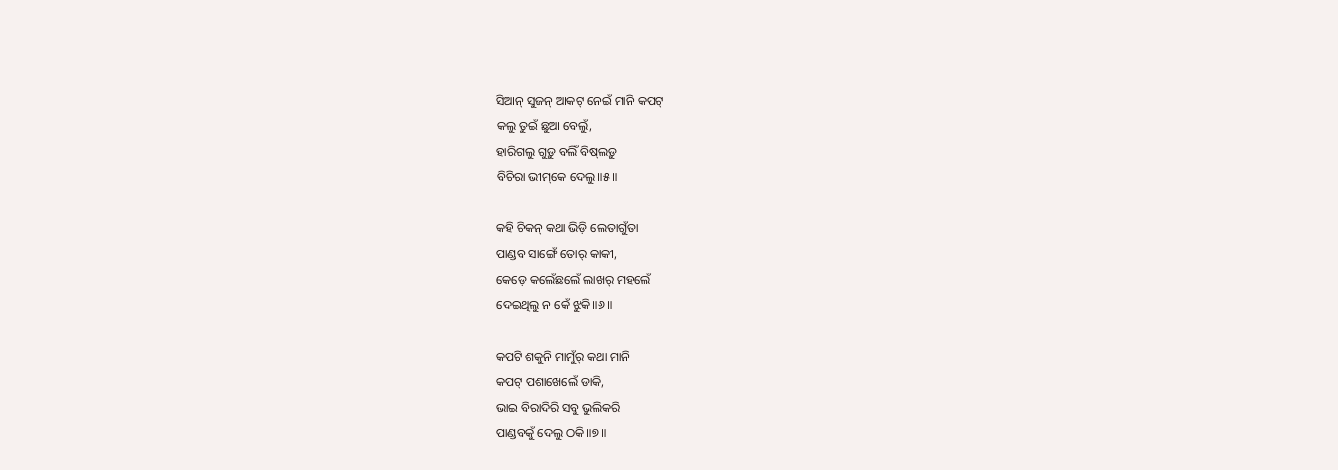ସିଆନ୍‌ ସୁଜନ୍‌ ଆକଟ୍‌ ନେଇଁ ମାନି କପଟ୍‌
କଲୁ ତୁଇଁ ଛୁଆ ବେଲୁଁ,
ହାରିଗଲୁ ଗୁଡ଼ୁ ବଲିଁ ବିଷ୍‌ଲଡ଼ୁ
ବିଚିରା ଭୀମ୍‌କେ ଦେଲୁ॥୫॥

କହି ଚିକନ୍‌ କଥା ଭିଡ଼ି ଲେତାଗୁଁତା
ପାଣ୍ଡବ ସାଙ୍ଗେଁ ତୋର୍‌ କାକୀ,
କେଡ଼େ କଲେଁଛଲେଁ ଲାଖର୍‌ ମହଲେଁ
ଦେଇଥିଲୁ ନ କେଁ ଝୁକି॥୬॥

କପଟି ଶକୁନି ମାମୁଁର୍‌ କଥା ମାନି
କପଟ୍‌ ପଶାଖେଲେଁ ଡାକି,
ଭାଇ ବିରାଦିରି ସବୁ ଭୁଲିକରି
ପାଣ୍ଡବ‌କୁଁ ଦେଲୁ ଠକି॥୭॥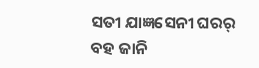ସତୀ ଯାଜ୍ଞସେନୀ ଘରର୍‌ ବହ ଜାନି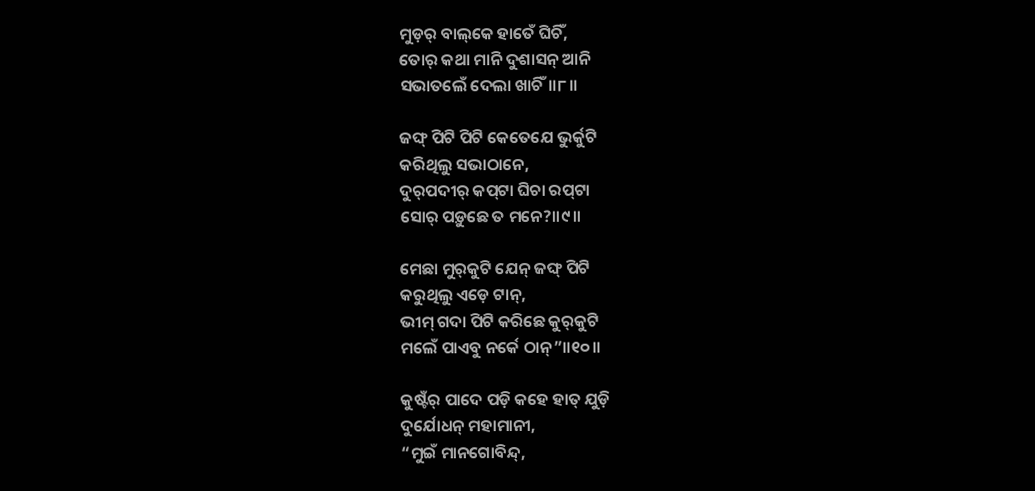ମୁଡ଼ର୍‌ ବାଲ୍‌କେ ହାତେଁ ଘିଚିଁ,
ତୋର୍‌ କଥା ମାନି ଦୁଶାସନ୍‌ ଆନି
ସଭାତଲେଁ ଦେଲା ଖାଚିଁ॥୮॥

ଜଙ୍ଘ୍‌ ପିଟି ପିଟି କେତେଯେ ଭୁର୍କୁଟି
କରିଥିଲୁ ସଭାଠାନେ,
ଦୁର୍‌ପଦୀର୍‌ କପ୍‌ଟା ଘିଚା ରପ୍‌ଟା
ସୋର୍‌ ପଡ଼ୁଛେ ତ ମନେ?॥୯॥

ମେଛା ମୁର୍‌କୁଟି ଯେନ୍‌ ଜଙ୍ଘ୍‌ ପିଟି
କରୁଥିଲୁ ଏଡ଼େ ଟାନ୍‌,
ଭୀମ୍‌ ଗଦା ପିଟି କରିଛେ କୁର୍‌କୁଟି
ମଲେଁ ପାଏବୁ ନର୍କେ ଠାନ୍‌”॥୧୦॥

କୁଷ୍ଟଁର୍‌ ପାଦେ ପଡ଼ି କହେ ହାତ୍ ଯୁଡ଼ି
ଦୁର୍ଯୋଧନ୍‌ ମହାମାନୀ,
“ମୁଇଁ ମାନଗୋବିନ୍ଦ୍‌,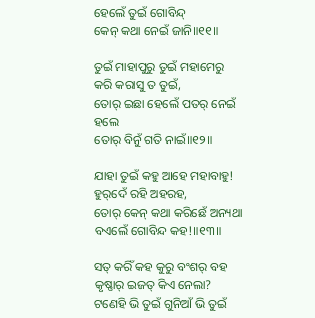ହେଲେଁ ତୁଇଁ ଗୋବିନ୍ଦ୍‌
କେନ୍‌ କଥା ନେଇଁ ଜାନି॥୧୧॥

ତୁଇଁ ମାହାପୁରୁ ତୁଇଁ ମହାମେରୁ
କରି କରାସୁ ତ ତୁଇଁ,
ତୋର୍‌ ଇଛା ହେଲେଁ ପତର୍‌ ନେଇଁ ହଲେ
ତୋର୍‌ ବିନୁଁ ଗତି ନାଇଁ॥୧୨॥

ଯାହା ତୁଇଁ କହୁ ଆହେ ମହାବାହୁ!
ହୁର୍‌ଦେଁ ରହି ଅହରହ,
ତୋର୍‌ କେନ୍‌ କଥା କରିଛେଁ ଅନ୍ୟଥା
ବଏଲେଁ ଗୋବିନ୍ଦ କହ!॥୧୩॥

ସତ୍‌ କରିଁ କହ କୁରୁ ବଂଶର୍‌ ବହ
କୃଷ୍ଣାର୍‌ ଇଜତ୍ କିଏ ନେଲା?
ଟଣେହି ଭି ତୁଇଁ ଗୁନିଆଁ ଭି ତୁଇଁ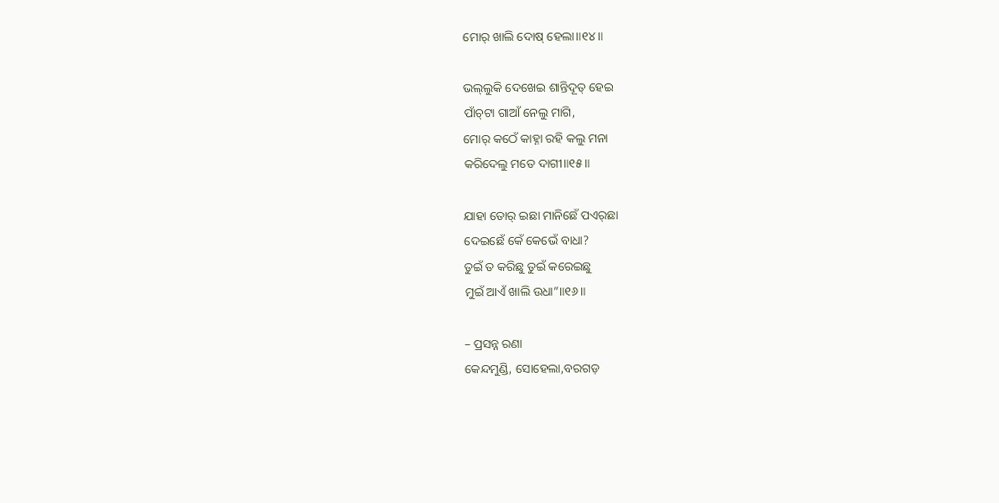ମୋର୍‌ ଖାଲି ଦୋଷ୍‌ ହେଲା॥୧୪॥

ଭଲ୍‌ଲୁକି ଦେଖେଇ ଶାନ୍ତିଦୂତ୍‌ ହେଇ
ପାଁଚ୍‌ଟା ଗାଆଁ ନେଲୁ ମାଗି,
ମୋର୍‌ କଠେଁ କାହ୍ନା ରହି କଲୁ ମନା
କରିଦେଲୁ ମତେ ଦାଗୀ॥୧୫॥

ଯାହା ତୋର୍‌ ଇଛା ମାନିଛେଁ ପଏର୍‌ଛା
ଦେଇଛେଁ କେଁ କେଭେଁ ବାଧା?
ତୁଇଁ ତ କରିଛୁ ତୁଇଁ କରେଇଛୁ
ମୁଇଁ ଆଏଁ ଖାଲି ଉଧା”॥୧୬॥

– ପ୍ରସନ୍ନ ରଣା
କେନ୍ଦମୁଣ୍ଡି, ସୋହେଲା,ବରଗଡ଼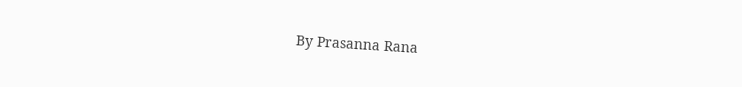By Prasanna Rana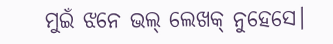ମୁଇଁ ଝନେ ଭଲ୍‌ ଲେଖକ୍‌ ନୁହେସେ।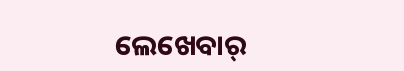ଲେଖେବାର୍‌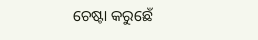ଚେଷ୍ଟା କରୁଛେଁ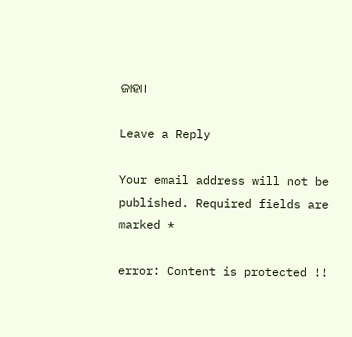ଜାହା।

Leave a Reply

Your email address will not be published. Required fields are marked *

error: Content is protected !!